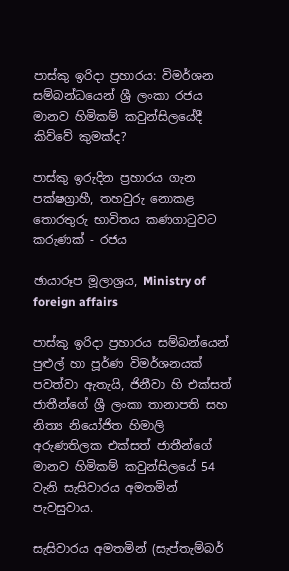පාස්කු ඉරිදා ප්‍රහාරය: විමර්ශන සම්බන්ධයෙන් ශ්‍රී ලංකා රජය මානව හිමිකම් කවුන්සිලයේදී කිව්වේ කුමක්ද?

පාස්කු ඉරුදින ප්‍රහාරය ගැන පක්ෂග්‍රාහී, තහවුරු නොකළ තොරතුරු භාවිතය කණගාටුවට කරුණක් - රජය

ඡායාරූප මූලාශ්‍රය, Ministry of foreign affairs

පාස්කු ඉරිදා ප්‍රහාරය සම්බන්යෙන් පුළුල් හා පූර්ණ විමර්ශනයක් පවත්වා ඇතැයි, ජිනීවා හි එක්සත් ජාතීන්ගේ ශ්‍රී ලංකා තානාපති සහ නිත්‍ය නියෝජිත හිමාලි අරුණතිලක එක්සත් ජාතීන්ගේ මානව හිමිකම් කවුන්සිලයේ 54 වැනි සැසිවාරය අමතමින් පැවසුවාය.

සැසිවාරය අමතමින් (සැප්තැම්බර්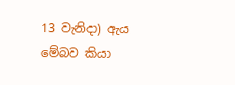13 වැනිදා) ඇය මේබව කියා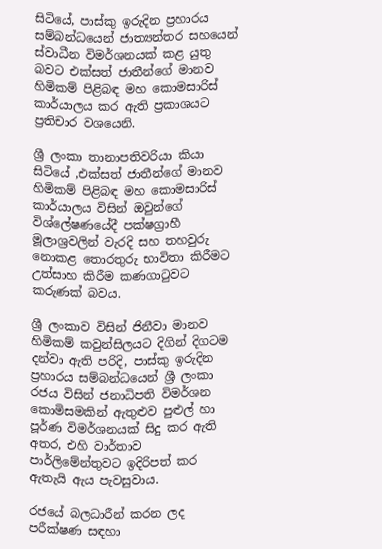සිටියේ, පාස්කු ඉරුදින ප්‍රහාරය සම්බන්ධයෙන් ජාත්‍යන්තර සහයෙන් ස්වාධීන විමර්ශනයක් කළ යුතු බවට එක්සත් ජාතීන්ගේ මානව හිමිකම් පිළිබඳ මහ කොමසාරිස් කාර්යාලය කර ඇති ප්‍රකාශයට ප්‍රතිචාර වශයෙනි.

ශ්‍රී ලංකා තානාපතිවරියා කියා සිටියේ ,එක්සත් ජාතීන්ගේ මානව හිමිකම් පිළිබඳ මහ කොමසාරිස් කාර්යාලය විසින් ඔවුන්ගේ විශ්ලේෂණයේදී පක්ෂග්‍රාහී මූලාශ්‍රවලින් වැරදි සහ තහවුරු නොකළ තොරතුරු භාවිතා කිරීමට උත්සාහ කිරීම කණගාටුවට කරුණක් බවය.

ශ්‍රී ලංකාව විසින් ජිනීවා මානව හිමිකම් කවුන්සිලයට දිගින් දිගටම දන්වා ඇති පරිදි, පාස්කු ඉරුදින ප්‍රහාරය සම්බන්ධයෙන් ශ්‍රී ලංකා රජය විසින් ජනාධිපති විමර්ශන කොමිසමකින් ඇතුළුව පුළුල් හා පූර්ණ විමර්ශනයක් සිදු කර ඇති අතර, එහි වාර්තාව පාර්ලිමේන්තුවට ඉදිරිපත් කර ඇතැයි ඇය පැවසුවාය.

රජයේ බලධාරීන් කරන ලද පරීක්ෂණ සඳහා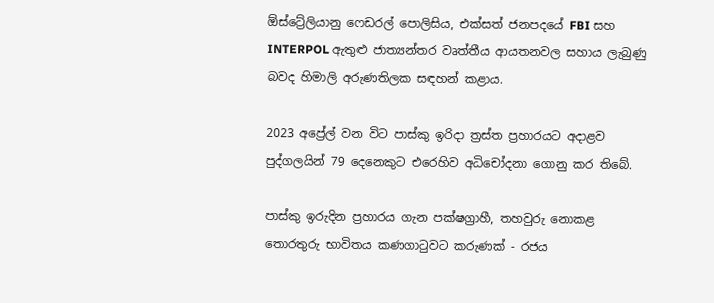ඕස්ට්‍රේලියානු ෆෙඩරල් පොලිසිය, එක්සත් ජනපදයේ FBI සහ INTERPOL ඇතුළු ජාත්‍යන්තර වෘත්තීය ආයතනවල සහාය ලැබුණු බවද හිමාලි අරුණතිලක සඳහන් කළාය.

2023 අප්‍රේල් වන විට පාස්කු ඉරිදා ත්‍රස්ත ප්‍රහාරයට අදාළව පුද්ගලයින් 79 දෙනෙකුට එරෙහිව අධිචෝදනා ගොනු කර තිබේ.

පාස්කු ඉරුදින ප්‍රහාරය ගැන පක්ෂග්‍රාහී, තහවුරු නොකළ තොරතුරු භාවිතය කණගාටුවට කරුණක් - රජය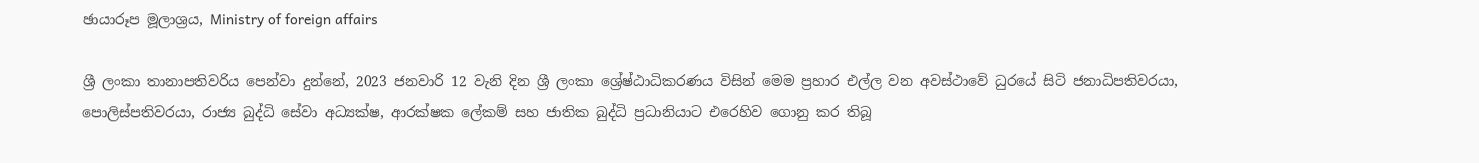ඡායාරූප මූලාශ්‍රය, Ministry of foreign affairs

ශ්‍රී ලංකා තානාපතිවරිය පෙන්වා දුන්නේ, 2023 ජනවාරි 12 වැනි දින ශ්‍රී ලංකා ශ්‍රේෂ්ඨාධිකරණය විසින් මෙම ප්‍රහාර එල්ල වන අවස්ථාවේ ධුරයේ සිටි ජනාධිපතිවරයා, පොලිස්පතිවරයා, රාජ්‍ය බුද්ධි සේවා අධ්‍යක්ෂ, ආරක්ෂක ලේකම් සහ ජාතික බුද්ධි ප්‍රධානියාට එරෙහිව ගොනු කර තිබූ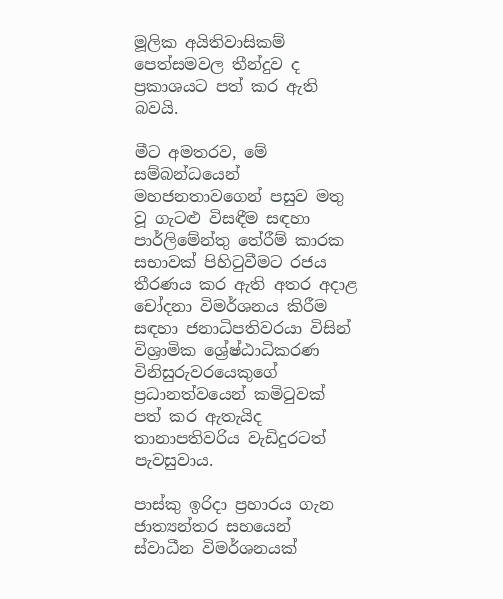මූලික අයිතිවාසිකම් පෙත්සමවල තීන්දුව ද ප්‍රකාශයට පත් කර ඇති බවයි.

මීට අමතරව, මේ සම්බන්ධයෙන් මහජනතාවගෙන් පසුව මතු වූ ගැටළු විසඳීම සඳහා පාර්ලිමේන්තු තේරීම් කාරක සභාවක් පිහිටුවීමට රජය තීරණය කර ඇති අතර අදාළ චෝදනා විමර්ශනය කිරීම සඳහා ජනාධිපතිවරයා විසින් විශ්‍රාමික ශ්‍රේෂ්ඨාධිකරණ විනිසුරුවරයෙකුගේ ප්‍රධානත්වයෙන් කමිටුවක් පත් කර ඇතැයිද තානාපතිවරිය වැඩිදුරටත් පැවසුවාය.

පාස්කු ඉරිදා ප්‍රහාරය ගැන ජාත්‍යන්තර සහයෙන් ස්වාධීන විමර්ශනයක්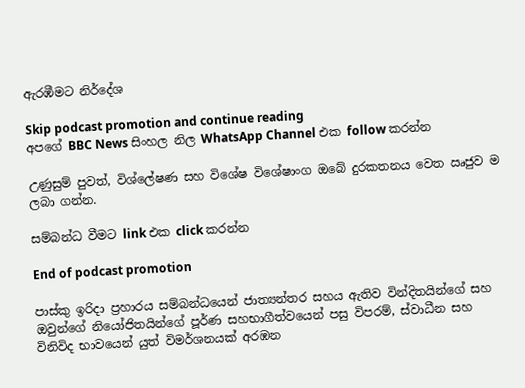ඇරඹීමට නිර්දේශ

Skip podcast promotion and continue reading
අපගේ BBC News සිංහල නිල WhatsApp Channel එක follow කරන්න

උණුසුම් පුවත්, විශ්ලේෂණ සහ විශේෂ විශේෂාංග ඔබේ දුරකතනය වෙත ඍජුව ම ලබා ගන්න.

සම්බන්ධ වීමට link එක click කරන්න

End of podcast promotion

පාස්කු ඉරිදා ප්‍රහාරය සම්බන්ධයෙන් ජාත්‍යන්තර සහය ඇතිව වින්දිතයින්ගේ සහ ඔවුන්ගේ නියෝජිතයින්ගේ පූර්ණ සහභාගීත්වයෙන් පසු විපරම්, ස්වාධීන සහ විනිවිද භාවයෙන් යුත් විමර්ශනයක් අරඹන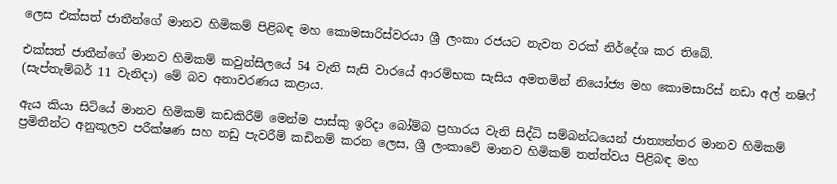ලෙස එක්සත් ජාතීන්ගේ මානව හිමිකම් පිළිබඳ මහ කොමසාරිස්වරයා ශ්‍රී ලංකා රජයට නැවත වරක් නිර්දේශ කර තිබේ.

එක්සත් ජාතීන්ගේ මානව හිමිකම් කවුන්සිලයේ 54 වැනි සැසි වාරයේ ආරම්භක සැසිය අමතමින් නියෝජ්‍ය මහ කොමසාරිස් නඩා අල් නෂිෆ් (සැප්තැම්බර් 11 වැනිදා) මේ බව අනාවරණය කළාය.

ඇය කියා සිටියේ මානව හිමිකම් කඩකිරීම් මෙන්ම පාස්කු ඉරිදා බෝම්බ ප්‍රහාරය වැනි සිද්ධි සම්බන්ධයෙන් ජාත්‍යන්තර මානව හිමිකම් ප්‍රමිතීන්ට අනුකූලව පරීක්ෂණ සහ නඩු පැවරීම් කඩිනම් කරන ලෙස, ශ්‍රී ලංකාවේ මානව හිමිකම් තත්ත්වය පිළිබඳ මහ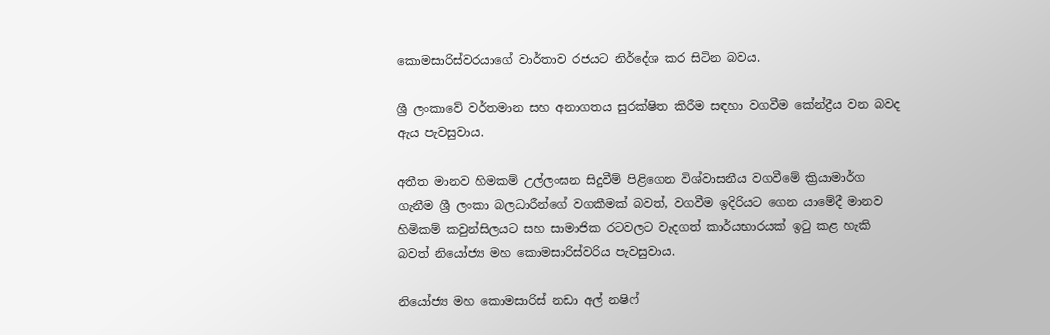කොමසාරිස්වරයාගේ වාර්තාව රජයට නිර්දේශ කර සිටින බවය.

ශ්‍රී ලංකාවේ වර්තමාන සහ අනාගතය සුරක්ෂිත කිරීම සඳහා වගවීම කේන්ද්‍රීය වන බවද ඇය පැවසුවාය.

අතීත මානව හිමකම් උල්ලංඝන සිදුවීම් පිළිගෙන විශ්වාසනීය වගවීමේ ක්‍රියාමාර්ග ගැනීම ශ්‍රී ලංකා බලධාරීන්ගේ වගකීමක් බවත්, වගවීම ඉදිරියට ගෙන යාමේදී මානව හිමිකම් කවුන්සිලයට සහ සාමාජික රටවලට වැදගත් කාර්යභාරයක් ඉටු කළ හැකි බවත් නියෝජ්‍ය මහ කොමසාරිස්වරිය පැවසුවාය.

නියෝජ්‍ය මහ කොමසාරිස් නඩා අල් නෂිෆ්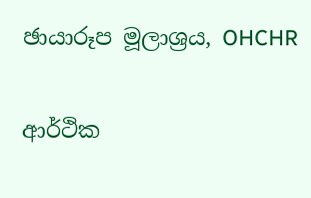ඡායාරූප මූලාශ්‍රය, OHCHR

ආර්ථික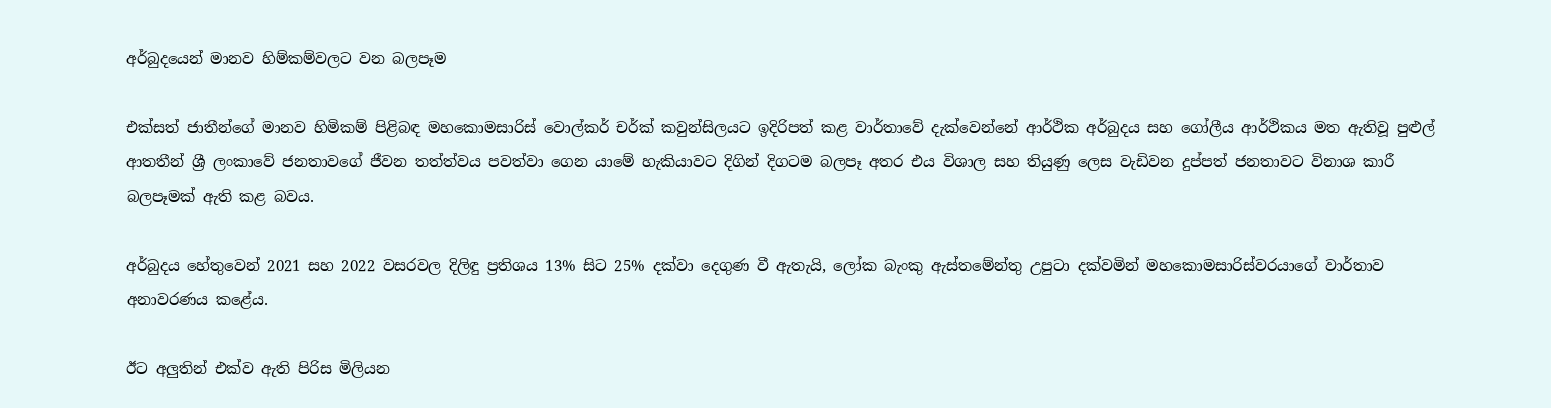අර්බුදයෙන් මානව හිම්කම්වලට වන බලපෑම

එක්සත් ජාතීන්ගේ මානව හිමිකම් පිළිබඳ මහකොමසාරිස් වොල්කර් චර්ක් කවුන්සිලයට ඉදිරිපත් කළ වාර්තාවේ දැක්වෙන්නේ ආර්ථික අර්බුදය සහ ගෝලීය ආර්ථිකය මත ඇතිවූ පුළුල් ආතතීන් ශ්‍රී ලංකාවේ ජනතාවගේ ජීවන තත්ත්වය පවත්වා ගෙන යාමේ හැකියාවට දිගින් දිගටම බලපෑ අතර එය විශාල සහ තියුණු ලෙස වැඩිවන දුප්පත් ජනතාවට විනාශ කාරී බලපෑමක් ඇති කළ බවය.

අර්බුදය හේතුවෙන් 2021 සහ 2022 වසරවල දිලිඳු ප්‍රතිශය 13% සිට 25% දක්වා දෙගුණ වී ඇතැයි, ලෝක බැංකු ඇස්තමේන්තු උපුටා දක්වමින් මහකොමසාරිස්වරයාගේ වාර්තාව අනාවරණය කළේය.

ඊට අලුතින් එක්ව ඇති පිරිස මිලියන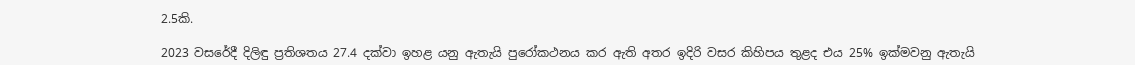2.5කි.

2023 වසරේදී දිලිඳු ප්‍රතිශතය 27.4 දක්වා ඉහළ යනු ඇතැයි පුරෝකථනය කර ඇති අතර ඉදිරි වසර කිහිපය තුළද එය 25% ඉක්මවනු ඇතැයි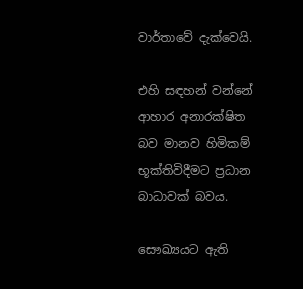වාර්තාවේ දැක්වෙයි.

එහි සඳහන් වන්නේ ආහාර අනාරක්ෂිත බව මානව හිමිකම් භූක්තිවිදීමට ප්‍රධාන බාධාවක් බවය.

සෞඛ්‍යයට ඇති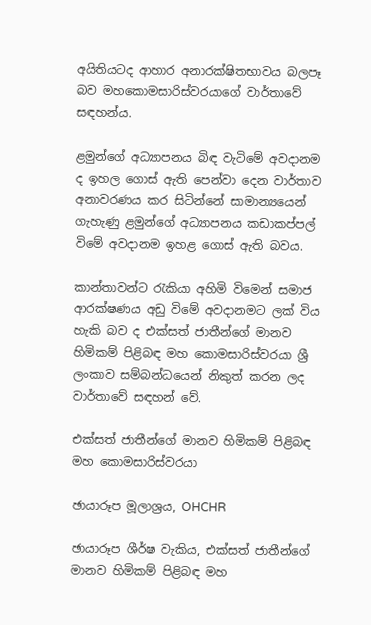අයිතියටද ආහාර අනාරක්ෂිතභාවය බලපෑ බව මහකොමසාරිස්වරයාගේ වාර්තාවේ සඳහන්ය.

ළමුන්ගේ අධ්‍යාපනය බිඳ වැටිමේ අවදානම ද ඉහල ගොස් ඇති පෙන්වා දෙන වාර්තාව අනාවරණය කර සිටින්නේ සාමාන්‍යයෙන් ගැහැණු ළමුන්ගේ අධ්‍යාපනය කඩාකප්පල් විමේ අවදානම ඉහළ ගොස් ඇති බවය.

කාන්තාවන්ට රැකියා අහිමි විමෙන් සමාජ ආරක්ෂණය අඩු විමේ අවදානමට ලක් විය හැකි බව ද එක්සත් ජාතීන්ගේ මානව හිමිකම් පිළිබඳ මහ කොමසාරිස්වරයා ශ්‍රී ලංකාව සම්බන්ධයෙන් නිකුත් කරන ලද වාර්තාවේ සඳහන් වේ.

එක්සත් ජාතීන්ගේ මානව හිමිකම් පිළිබඳ මහ කොමසාරිස්වරයා

ඡායාරූප මූලාශ්‍රය, OHCHR

ඡායාරූප ශීර්ෂ වැකිය, එක්සත් ජාතීන්ගේ මානව හිමිකම් පිළිබඳ මහ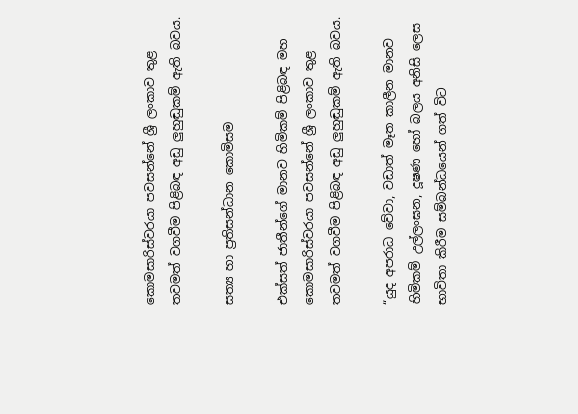කොමසාරිස්වරයා පවසන්නේ ශ්‍රී ලංකාව තුළ තවමත් වගවීම පිළිබඳ අඩු ලුහුඬුකම් ඇති බවය.

සත්‍ය හා ප්‍රතිසන්ධාන කොමිසම

එක්සත් ජාතීන්ගේ මානව හිමිකම් පිළිබඳ මහ කොමසාරිස්වරයා පවසන්නේ ශ්‍රී ලංකාව තුළ තවමත් වගවීම පිළිබඳ අඩු ලුහුඬුකම් ඇති බවය.

“යුද අපරාධ වේවා, වඩාත් මෑත කාලීන මානව හිමිකම් උල්ලංඝන, දූෂණ හෝ බලය අනිසි ලෙස භාවිතා කිරීම සම්බන්ධයෙන් ගත් විට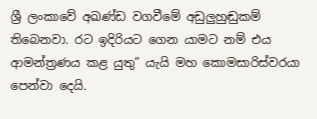ශ්‍රී ලංකාවේ අඛණ්ඩ වගවීමේ අඩුලුහුඬුකම් තිබෙනවා. රට ඉදිරියට ගෙන යාමට නම් එය ආමන්ත්‍රණය කළ යුතු” යැයි මහ කොමසාරිස්වරයා පෙන්වා දෙයි.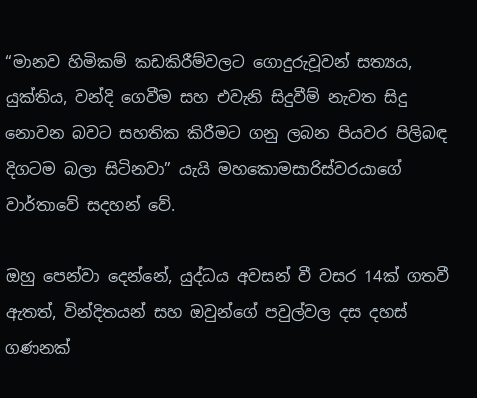“මානව හිමිකම් කඩකිරීම්වලට ගොදුරුවූවන් සත්‍යය, යුක්තිය, වන්දි ගෙවීම සහ එවැනි සිදුවීම් නැවත සිදු නොවන බවට සහතික කිරීමට ගනු ලබන පියවර පිලිබඳ දිගටම බලා සිටිනවා” යැයි මහකොමසාරිස්වරයාගේ වාර්තාවේ සදහන් වේ.

ඔහු පෙන්වා දෙන්නේ, යුද්ධය අවසන් වී වසර 14ක් ගතවී ඇතත්, වින්දිතයන් සහ ඔවුන්ගේ පවුල්වල දස දහස් ගණනක්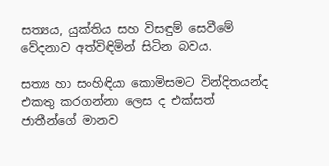සත්‍යය, යුක්තිය සහ විසඳුම් සෙවීමේ වේදනාව අත්විඳිමින් සිටින බවය.

සත්‍ය හා සංහිඳියා කොමිසමට වින්දිතයන්ද එකතු කරගන්නා ලෙස ද එක්සත් ජාතීන්ගේ මානව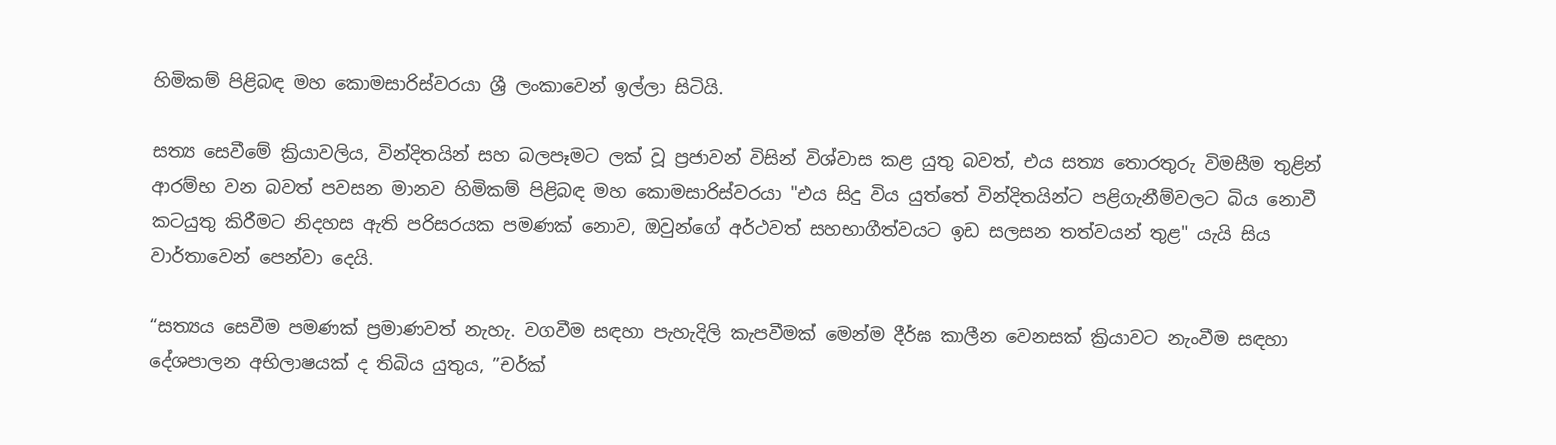හිමිකම් පිළිබඳ මහ කොමසාරිස්වරයා ශ්‍රී ලංකාවෙන් ඉල්ලා සිටියි.

සත්‍ය සෙවීමේ ක්‍රියාවලිය, වින්දිතයින් සහ බලපෑමට ලක් වූ ප්‍රජාවන් විසින් විශ්වාස කළ යුතු බවත්, එය සත්‍ය තොරතුරු විමසීම තුළින් ආරම්භ වන බවත් පවසන මානව හිමිකම් පිළිබඳ මහ කොමසාරිස්වරයා "එය සිදු විය යුත්තේ වින්දිතයින්ට පළිගැනීම්වලට බිය නොවී කටයුතු කිරීමට නිදහස ඇති පරිසරයක පමණක් නොව, ඔවුන්ගේ අර්ථවත් සහභාගීත්වයට ඉඩ සලසන තත්වයන් තුළ" යැයි සිය වාර්තාවෙන් පෙන්වා දෙයි.

“සත්‍යය සෙවීම පමණක් ප්‍රමාණවත් නැහැ. වගවීම සඳහා පැහැදිලි කැපවීමක් මෙන්ම දීර්ඝ කාලීන වෙනසක් ක්‍රියාවට නැංවීම සඳහා දේශපාලන අභිලාෂයක් ද තිබිය යුතුය, ”චර්ක්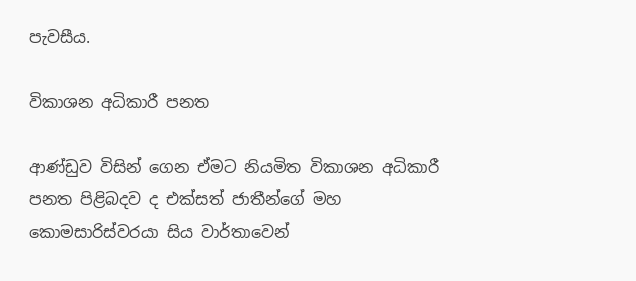පැවසීය.

විකාශන අධිකාරී පනත

ආණ්ඩුව විසින් ගෙන ඒමට නියමිත විකාශන අධිකාරී පනත පිළිබදව ද එක්සත් ජාතීන්ගේ මහ කොමසාරිස්වරයා සිය වාර්තාවෙන්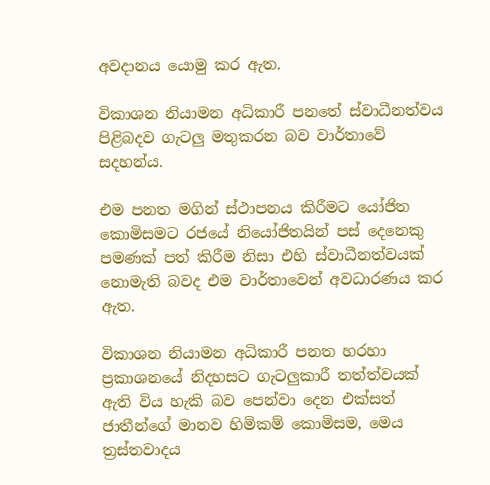අවදානය යොමු කර ඇත.

විකාශන නියාමන අධිකාරී පනතේ ස්වාධීනත්වය පිළිබදව ගැටලු මතුකරන බව වාර්තාවේ සදහන්ය.

එම පනත මගින් ස්ථාපනය කිරීමට යෝජිත කොමිසමට රජයේ නියෝජිතයින් පස් දෙනෙකු පමණක් පත් කිරීම නිසා එහි ස්වාධීනත්වයක් නොමැති බවද එම වාර්තාවෙන් අවධාරණය කර ඇත.

විකාශන නියාමන අධිකාරී පනත හරහා ප්‍රකාශනයේ නිදහසට ගැටලුකාරී තත්ත්වයක් ඇති විය හැකි බව පෙන්වා දෙන එක්සත් ජාතීන්ගේ මානව හිමිකම් කොමිසම, මෙය ත්‍රස්තවාදය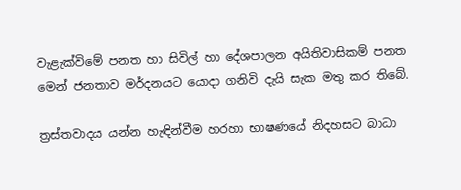වැළැක්විමේ පනත හා සිවිල් හා දේශපාලන අයිතිවාසිකම් පනත මෙන් ජනතාව මර්දනයට යොදා ගනිවි දැයි සැක මතු කර තිබේ.

ත්‍රස්තවාදය යන්න හැඳින්වීම හරහා භාෂණයේ නිදහසට බාධා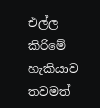එල්ල කිරිමේ හැකියාව තවමත්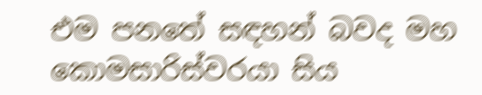එම පනතේ සඳහන් බවද මහ කොමසාරිස්වරයා සිය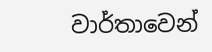වාර්තාවෙන්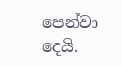පෙන්වා දෙයි.